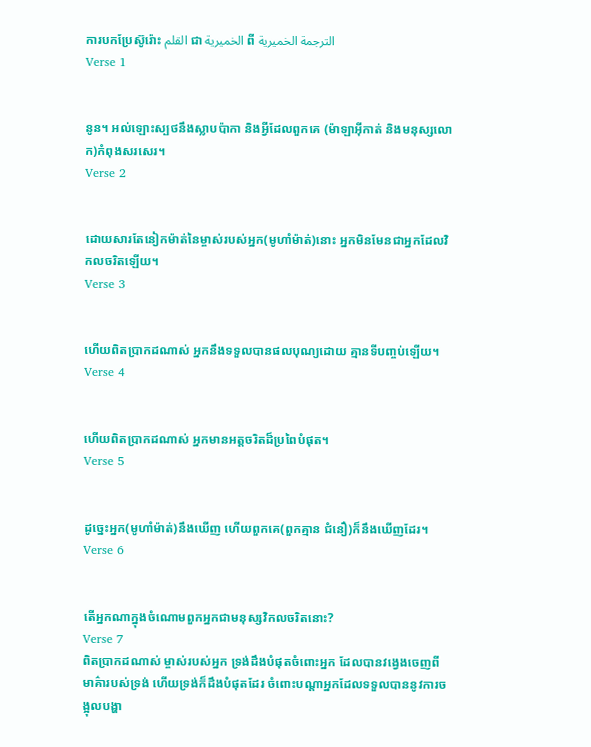ការបកប្រែស៊ូរ៉ោះ القلم ជា الخميرية ពី الترجمة الخميرية
Verse 1


នូន។ អល់ឡោះស្បថនឹងស្លាបប៉ាកា និងអ្វីដែលពួកគេ (ម៉ាឡាអ៊ីកាត់ និងមនុស្សលោក)កំពុងសរសេរ។
Verse 2


ដោយសារតែនៀកម៉ាត់នៃម្ចាស់របស់អ្នក(មូហាំម៉ាត់)នោះ អ្នកមិនមែនជាអ្នកដែលវិកលចរិតឡើយ។
Verse 3


ហើយពិតប្រាកដណាស់ អ្នកនឹងទទួលបានផលបុណ្យដោយ គ្មានទីបពា្ចប់ឡើយ។
Verse 4


ហើយពិតប្រាកដណាស់ អ្នកមានអត្ដចរិតដ៏ប្រពៃបំផុត។
Verse 5


ដូចេ្នះអ្នក(មូហាំម៉ាត់)នឹងឃើញ ហើយពួកគេ(ពួកគ្មាន ជំនឿ)ក៏នឹងឃើញដែរ។
Verse 6


តើអ្នកណាក្នុងចំណោមពួកអ្នកជាមនុស្សវិកលចរិតនោះ?
Verse 7
ពិតប្រាកដណាស់ ម្ចាស់របស់អ្នក ទ្រង់ដឹងបំផុតចំពោះអ្នក ដែលបានវងេ្វងចេញពីមាគ៌ារបស់ទ្រង់ ហើយទ្រង់ក៏ដឹងបំផុតដែរ ចំពោះបណ្ដាអ្នកដែលទទួលបាននូវការចង្អុលបង្ហា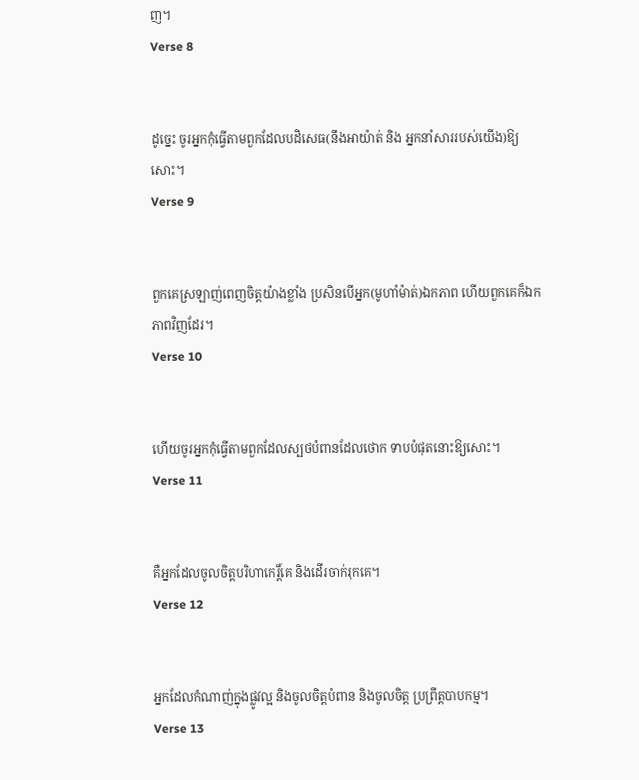ញ។
Verse 8


ដូចេ្នះ ចូរអ្នកកុំធ្វើតាមពួកដែលបដិសេធ(នឹងអាយ៉ាត់ និង អ្នកនាំសាររបស់យើង)ឱ្យសោះ។
Verse 9


ពួកគេស្រឡាញ់ពេញចិត្ដយ៉ាងខ្លាំង ប្រសិនបើអ្នក(មូហាំម៉ាត់)ឯកភាព ហើយពួកគេក៏ឯកភាពវិញដែរ។
Verse 10


ហើយចូរអ្នកកុំធ្វើតាមពួកដែលស្បថបំពានដែលថោក ទាបបំផុតនោះឱ្យសោះ។
Verse 11


គឺអ្នកដែលចូលចិត្ដបរិហាកេរិ៍្ដគេ និងដើរចាក់រុកគេ។
Verse 12


អ្នកដែលកំណាញ់ក្នុងផ្លូវល្អ និងចូលចិត្ដបំពាន និងចូលចិត្ដ ប្រព្រឹត្ដបាបកម្ម។
Verse 13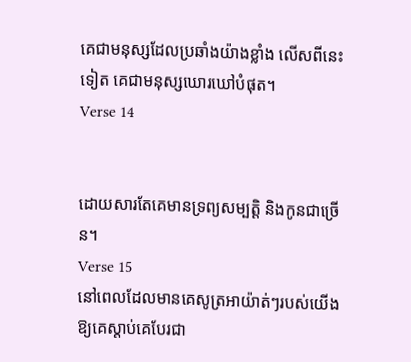គេជាមនុស្សដែលប្រឆាំងយ៉ាងខ្លាំង លើសពីនេះទៀត គេជាមនុស្សឃោរឃៅបំផុត។
Verse 14


ដោយសារតែគេមានទ្រព្យសម្បត្ដិ និងកូនជាច្រើន។
Verse 15
នៅពេលដែលមានគេសូត្រអាយ៉ាត់ៗរបស់យើងឱ្យគេស្ដាប់គេបែរជា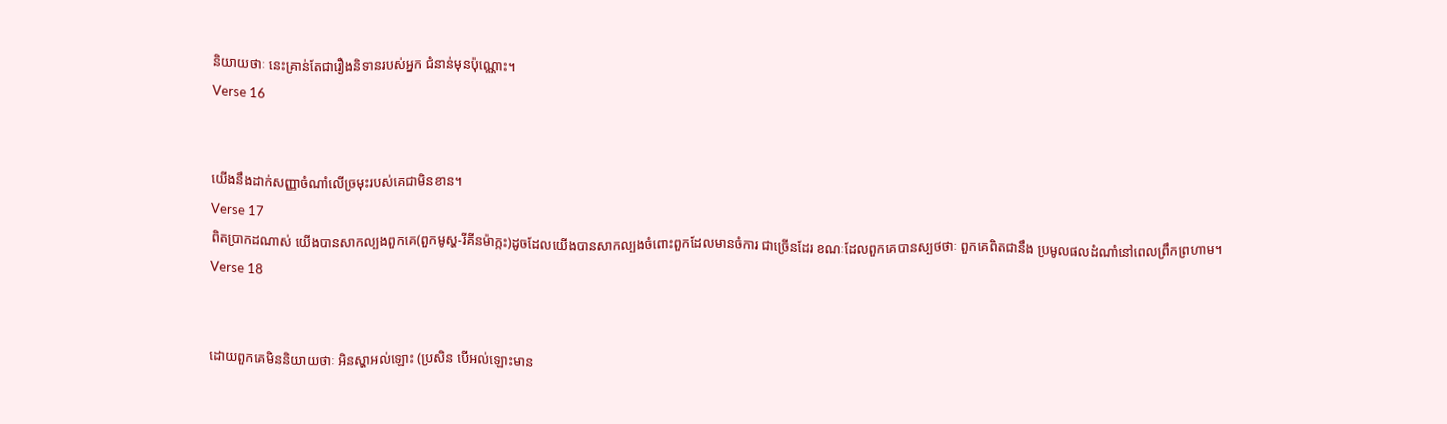និយាយថាៈ នេះគ្រាន់តែជារឿងនិទានរបស់អ្នក ជំនាន់មុនប៉ុណ្ណោះ។
Verse 16


យើងនឹងដាក់សញ្ញាចំណាំលើច្រមុះរបស់គេជាមិនខាន។
Verse 17
ពិតប្រាកដណាស់ យើងបានសាកល្បងពួកគេ(ពួកមូស្ហ-រីគីនម៉ាក្កះ)ដូចដែលយើងបានសាកល្បងចំពោះពួកដែលមានចំការ ជាច្រើនដែរ ខណៈដែលពួកគេបានស្បថថាៈ ពួកគេពិតជានឹង ប្រមូលផលដំណាំនៅពេលព្រឹកព្រហាម។
Verse 18


ដោយពួកគេមិននិយាយថាៈ អិនស្ហាអល់ឡោះ (ប្រសិន បើអល់ឡោះមាន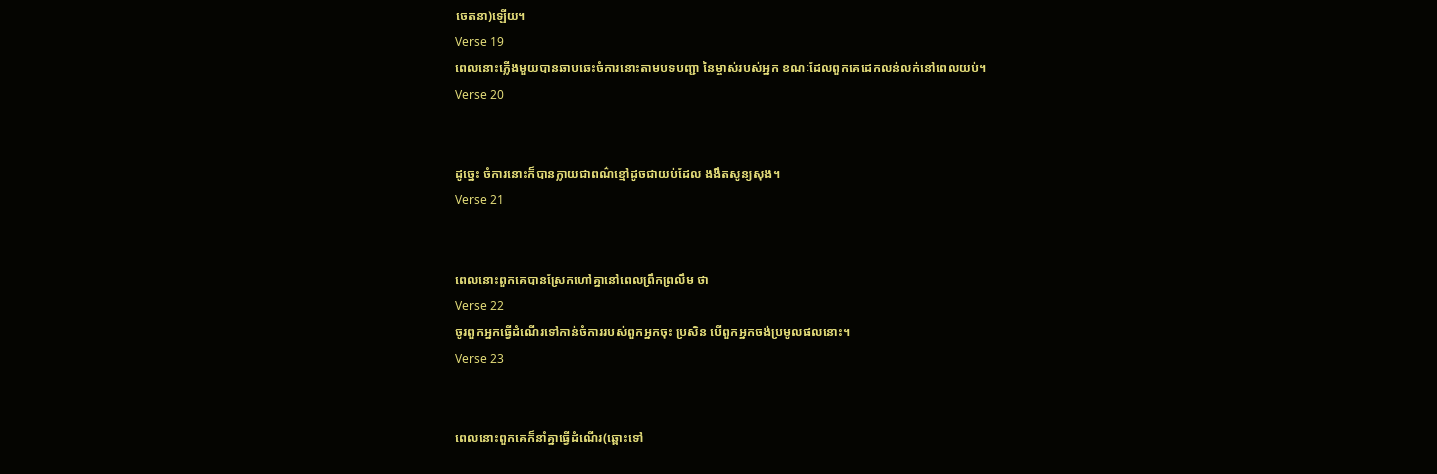ចេតនា)ឡើយ។
Verse 19
ពេលនោះភ្លើងមួយបានឆាបឆេះចំការនោះតាមបទបញ្ជា នៃម្ចាស់របស់អ្នក ខណៈដែលពួកគេដេកលន់លក់នៅពេលយប់។
Verse 20


ដូចេ្នះ ចំការនោះក៏បានក្លាយជាពណ៌ខ្មៅដូចជាយប់ដែល ងងឹតសូន្យសុង។
Verse 21


ពេលនោះពួកគេបានស្រែកហៅគ្នានៅពេលព្រឹកព្រលឹម ថា
Verse 22
ចូរពួកអ្នកធ្វើដំណើរទៅកាន់ចំការរបស់ពួកអ្នកចុះ ប្រសិន បើពួកអ្នកចង់ប្រមូលផលនោះ។
Verse 23


ពេលនោះពួកគេក៏នាំគ្នាធ្វើដំណើរ(ឆ្ពោះទៅ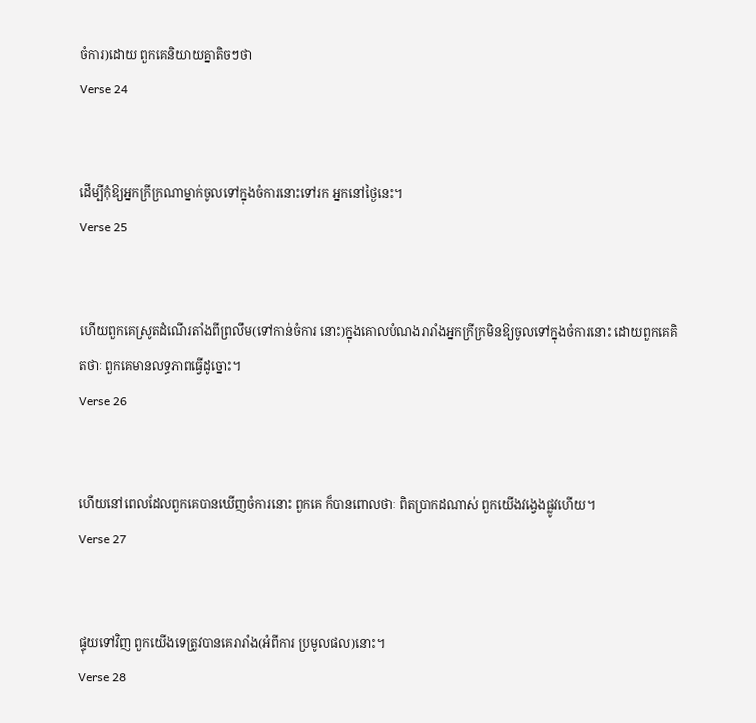ចំការ)ដោយ ពួកគេនិយាយគ្នាតិចៗថា
Verse 24


ដើម្បីកុំឱ្យអ្នកក្រីក្រណាម្នាក់ចូលទៅក្នុងចំការនោះទៅរក អ្នកនៅថ្ងៃនេះ។
Verse 25


ហើយពួកគេស្រូតដំណើរតាំងពីព្រលឹម(ទៅកាន់ចំការ នោះ)ក្នុងគោលបំណងរារាំងអ្នកក្រីក្រមិនឱ្យចូលទៅក្នុងចំការនោះ ដោយពួកគេគិតថាៈ ពួកគេមានលទ្ធភាពធ្វើដូច្នោះ។
Verse 26


ហើយនៅពេលដែលពួកគេបានឃើញចំការនោះ ពួកគេ ក៏បានពោលថាៈ ពិតប្រាកដណាស់ ពួកយើងវងេ្វងផ្លូវហើយ។
Verse 27


ផ្ទុយទៅវិញ ពួកយើងទេត្រូវបានគេរារាំង(អំពីការ ប្រមូលផល)នោះ។
Verse 28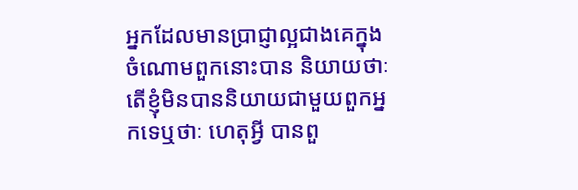អ្នកដែលមានប្រាជ្ញាល្អជាងគេក្នុងចំណោមពួកនោះបាន និយាយថាៈ តើខ្ញុំមិនបាននិយាយជាមួយពួកអ្នកទេឬថាៈ ហេតុអ្វី បានពួ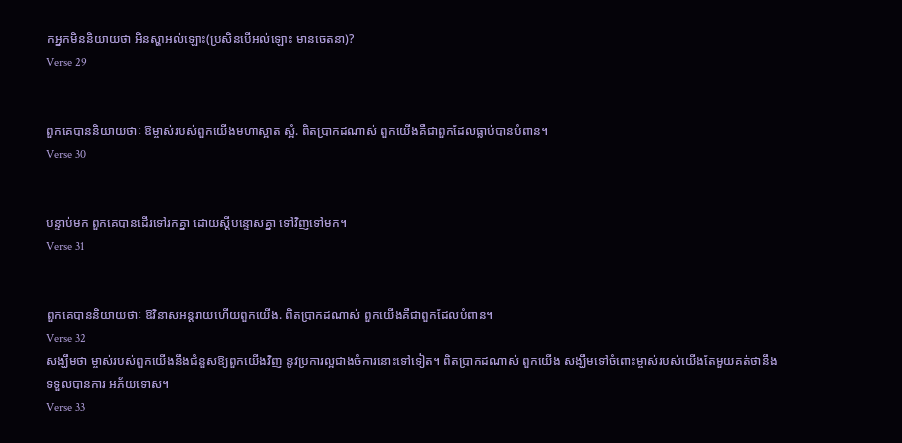កអ្នកមិននិយាយថា អិនស្ហាអល់ឡោះ(ប្រសិនបើអល់ឡោះ មានចេតនា)?
Verse 29


ពួកគេបាននិយាយថាៈ ឱម្ចាស់របស់ពួកយើងមហាស្អាត ស្អំ. ពិតប្រាកដណាស់ ពួកយើងគឺជាពួកដែលធ្លាប់បានបំពាន។
Verse 30


បន្ទាប់មក ពួកគេបានដើរទៅរកគ្នា ដោយស្ដីបន្ទោសគ្នា ទៅវិញទៅមក។
Verse 31


ពួកគេបាននិយាយថាៈ ឱវិនាសអន្ដរាយហើយពួកយើង. ពិតប្រាកដណាស់ ពួកយើងគឺជាពួកដែលបំពាន។
Verse 32
សង្ឃឹមថា ម្ចាស់របស់ពួកយើងនឹងជំនួសឱ្យពួកយើងវិញ នូវប្រការល្អជាងចំការនោះទៅទៀត។ ពិតប្រាកដណាស់ ពួកយើង សង្ឃឹមទៅចំពោះម្ចាស់របស់យើងតែមួយគត់ថានឹងទទួលបានការ អភ័យទោស។
Verse 33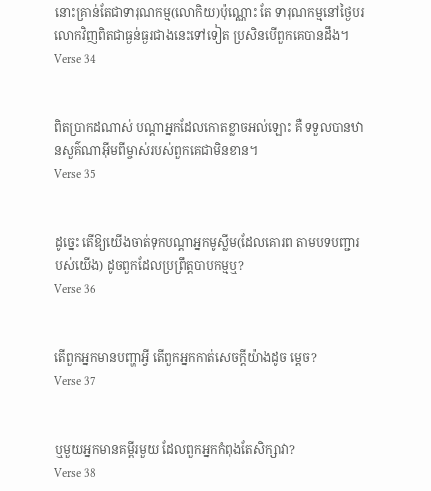នោះគ្រាន់តែជាទារុណកម្ម(លោកិយ)ប៉ុណ្ណោះ តែ ទារុណកម្មនៅថ្ងៃបរលោកវិញពិតជាធ្ងន់ធ្ងរជាងនេះទៅទៀត ប្រសិនបើពួកគេបានដឹង។
Verse 34


ពិតប្រាកដណាស់ បណ្ដាអ្នកដែលកោតខ្លាចអល់ឡោះ គឺ ទទួលបានឋានសួគ៌ណាអ៊ីមពីម្ចាស់របស់ពួកគេជាមិនខាន។
Verse 35


ដូចេ្នះ តើឱ្យយើងចាត់ទុកបណ្ដាអ្នកមូស្លីម(ដែលគោរព តាមបទបញ្ជារបស់យើង) ដូចពួកដែលប្រព្រឹត្ដបាបកម្មឬ?
Verse 36


តើពួកអ្នកមានបញ្ហាអ្វី តើពួកអ្នកកាត់សេចក្ដីយ៉ាងដូច មេ្ដច?
Verse 37


ឬមួយអ្នកមានគម្ពីរមួយ ដែលពួកអ្នកកំពុងតែសិក្សាវា?
Verse 38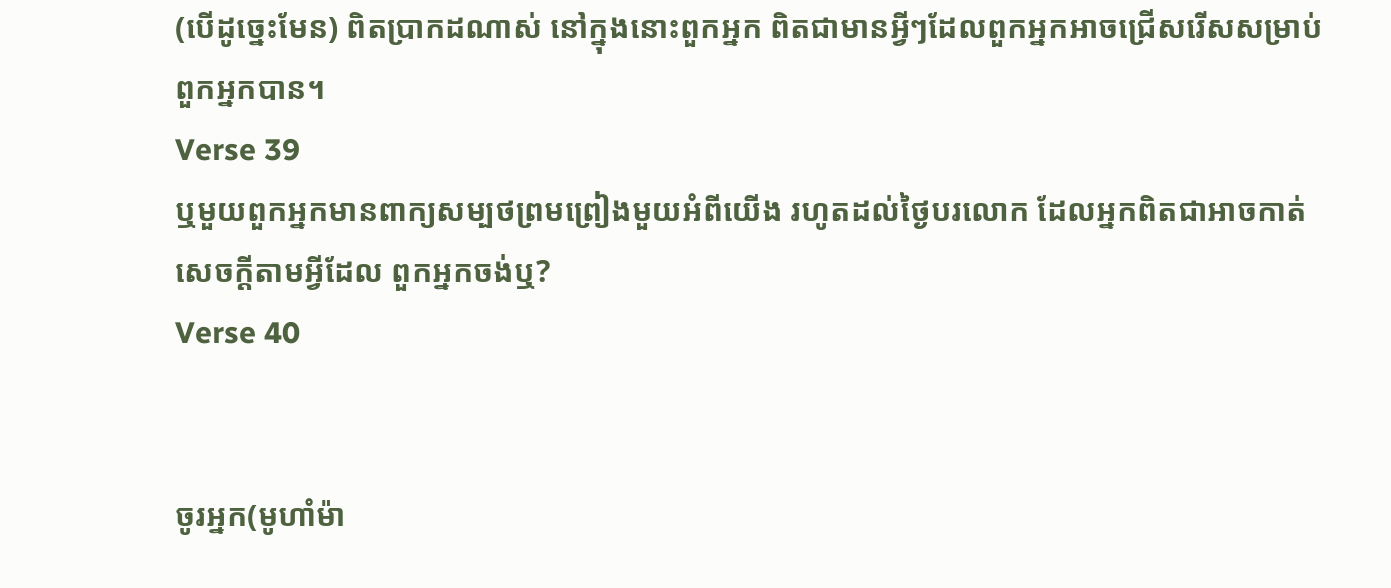(បើដូចេ្នះមែន) ពិតប្រាកដណាស់ នៅក្នុងនោះពួកអ្នក ពិតជាមានអ្វីៗដែលពួកអ្នកអាចជ្រើសរើសសម្រាប់ពួកអ្នកបាន។
Verse 39
ឬមួយពួកអ្នកមានពាក្យសម្បថព្រមព្រៀងមួយអំពីយើង រហូតដល់ថ្ងៃបរលោក ដែលអ្នកពិតជាអាចកាត់សេចក្ដីតាមអ្វីដែល ពួកអ្នកចង់ឬ?
Verse 40


ចូរអ្នក(មូហាំម៉ា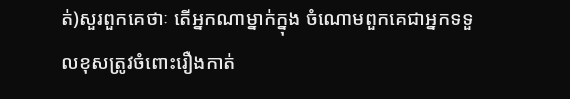ត់)សួរពួកគេថាៈ តើអ្នកណាម្នាក់ក្នុង ចំណោមពួកគេជាអ្នកទទួលខុសត្រូវចំពោះរឿងកាត់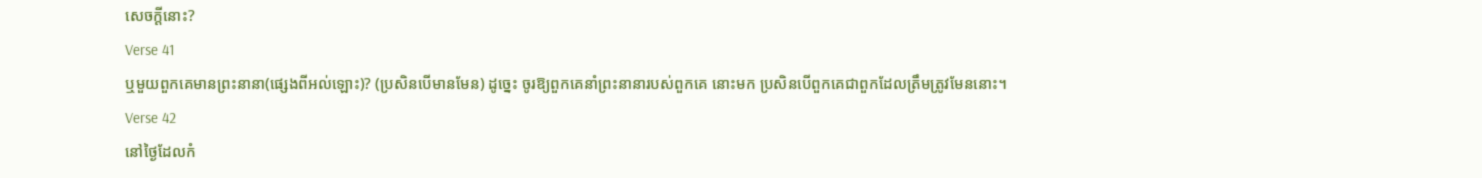សេចក្ដីនោះ?
Verse 41
ឬមួយពួកគេមានព្រះនានា(ផេ្សងពីអល់ឡោះ)? (ប្រសិនបើមានមែន) ដូចេ្នះ ចូរឱ្យពួកគេនាំព្រះនានារបស់ពួកគេ នោះមក ប្រសិនបើពួកគេជាពួកដែលត្រឹមត្រូវមែននោះ។
Verse 42
នៅថ្ងៃដែលកំ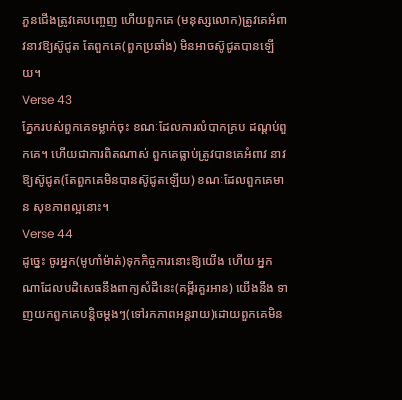ភួនជើងត្រូវគេបពោ្ចញ ហើយពួកគេ (មនុស្សលោក)ត្រូវគេអំពាវនាវឱ្យស៊ូជូត តែពួកគេ(ពួកប្រឆាំង) មិនអាចស៊ូជូតបានឡើយ។
Verse 43
ភ្នែករបស់ពួកគេទម្លាក់ចុះ ខណៈដែលការលំបាកគ្រប ដណ្ដប់ពួកគេ។ ហើយជាការពិតណាស់ ពួកគេធ្លាប់ត្រូវបានគេអំពាវ នាវឱ្យស៊ូជូត(តែពួកគេមិនបានស៊ូជូតឡើយ) ខណៈដែលពួកគេមាន សុខភាពល្អនោះ។
Verse 44
ដូចេ្នះ ចូរអ្នក(មូហាំម៉ាត់)ទុកកិច្ចការនោះឱ្យយើង ហើយ អ្នកណាដែលបដិសេធនឹងពាក្យសំដីនេះ(គម្ពីរគួរអាន) យើងនឹង ទាញយកពួកគេបន្ដិចម្ដងៗ(ទៅរកភាពអន្ដរាយ)ដោយពួកគេមិន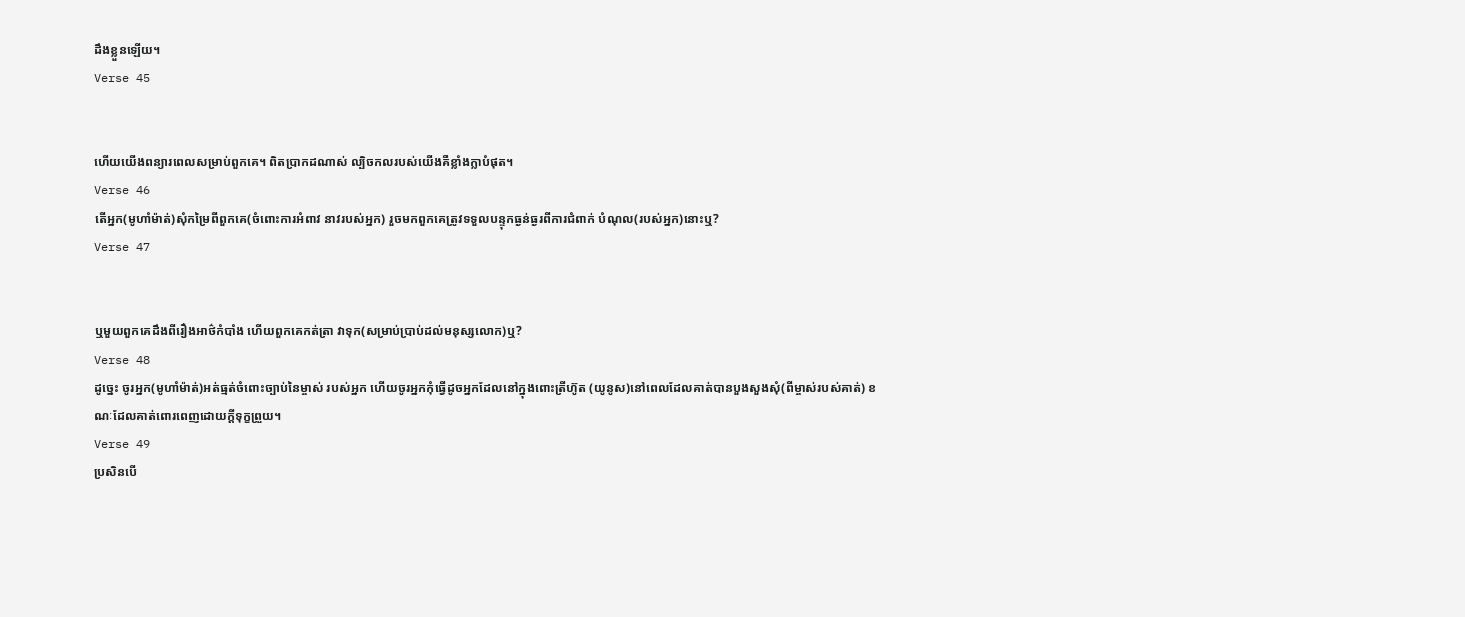ដឹងខ្លួនឡើយ។
Verse 45


ហើយយើងពន្យារពេលសម្រាប់ពួកគេ។ ពិតប្រាកដណាស់ ល្បិចកលរបស់យើងគឺខ្លាំងក្លាបំផុត។
Verse 46
តើអ្នក(មូហាំម៉ាត់)សុំកម្រៃពីពួកគេ(ចំពោះការអំពាវ នាវរបស់អ្នក) រួចមកពួកគេត្រូវទទួលបន្ទុកធ្ងន់ធ្ងរពីការជំពាក់ បំណុល(របស់អ្នក)នោះឬ?
Verse 47


ឬមួយពួកគេដឹងពីរឿងអាថ៌កំបាំង ហើយពួកគេកត់ត្រា វាទុក(សម្រាប់ប្រាប់ដល់មនុស្សលោក)ឬ?
Verse 48
ដូចេ្នះ ចូរអ្នក(មូហាំម៉ាត់)អត់ធ្មត់ចំពោះច្បាប់នៃម្ចាស់ របស់អ្នក ហើយចូរអ្នកកុំធ្វើដូចអ្នកដែលនៅក្នុងពោះត្រីហ៊ូត (យូនូស)នៅពេលដែលគាត់បានបួងសួងសុំ(ពីម្ចាស់របស់គាត់) ខណៈដែលគាត់ពោរពេញដោយក្ដីទុក្ខព្រួយ។
Verse 49
ប្រសិនបើ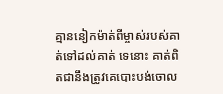គ្មាននៀកម៉ាត់ពីម្ចាស់របស់គាត់ទៅដល់គាត់ ទេនោះ គាត់ពិតជានឹងត្រូវគេបោះបង់ចោល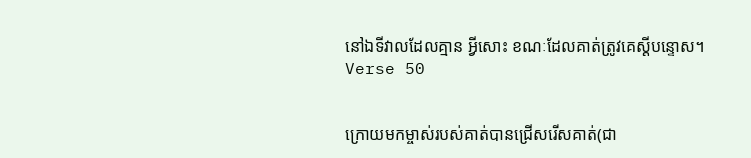នៅឯទីវាលដែលគ្មាន អ្វីសោះ ខណៈដែលគាត់ត្រូវគេស្ដីបន្ទោស។
Verse 50


ក្រោយមកម្ចាស់របស់គាត់បានជ្រើសរើសគាត់(ជា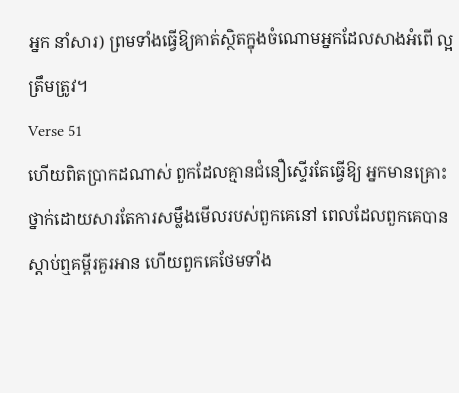អ្នក នាំសារ) ព្រមទាំងធ្វើឱ្យគាត់ស្ថិតក្នុងចំណោមអ្នកដែលសាងអំពើ ល្អត្រឹមត្រូវ។
Verse 51
ហើយពិតប្រាកដណាស់ ពួកដែលគ្មានជំនឿស្ទើរតែធ្វើឱ្យ អ្នកមានគ្រោះថ្នាក់ដោយសារតែការសម្លឹងមើលរបស់ពួកគេនៅ ពេលដែលពួកគេបានស្ដាប់ឮគម្ពីរគួរអាន ហើយពួកគេថែមទាំង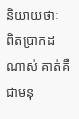និយាយថាៈ ពិតប្រាកដណាស់ គាត់គឺជាមនុ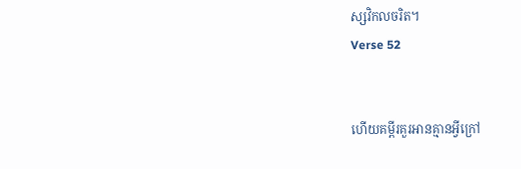ស្សវិកលចរិត។
Verse 52


ហើយគម្ពីរគួរអានគ្មានអ្វីក្រៅ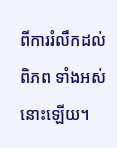ពីការរំលឹកដល់ពិភព ទាំងអស់នោះឡើយ។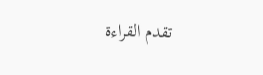تقدم القراءة